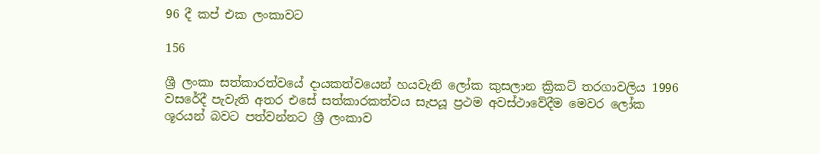96 දී කප් එක ලංකාවට

156

ශ්‍රී ලංකා සත්කාරත්වයේ දායකත්වයෙන් හයවැනි ලෝක කුසලාන ක්‍රිකට් තරගාවලිය 1996 වසරේදී පැවැති අතර එසේ සත්කාරකත්වය සැපයූ ප්‍රථම අවස්ථාවේදීම මෙවර ලෝක ශූරයන් බවට පත්වන්නට ශ්‍රී ලංකාව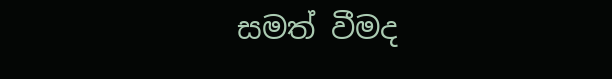සමත් වීමද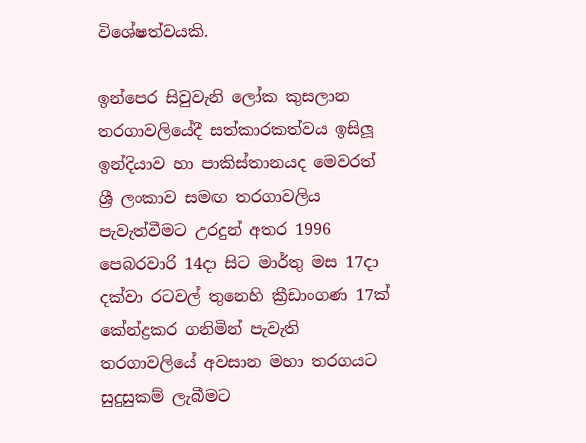විශේෂත්වයකි.

ඉන්පෙර සිවුවැනි ලෝක කුසලාන තරගාවලියේදී සත්කාරකත්වය ඉසිලූ ඉන්දියාව හා පාකිස්තානයද මෙවරත් ශ්‍රී ලංකාව සමඟ තරගාවලිය පැවැත්වීමට උරදුන් අතර 1996 පෙබරවාරි 14දා සිට මාර්තු මස 17දා දක්වා රටවල් තුනෙහි ක්‍රීඩාංගණ 17ක් කේන්ද්‍රකර ගනිමින් පැවැති තරගාවලියේ අවසාන මහා තරගයට සුදුසුකම් ලැබීමට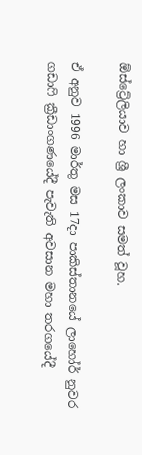ඕස්ට්‍රේලියාව හා ශ්‍රී ලංකාව සමත් වූහ.

ඒ අනුව 1996 මාර්තු මස 17දා පාකිස්තානයේ ලාහෝර් නුවර ගඩාෆි ක්‍රීඩාංගණයේදී පැවැති අවසාන මහා තරගයේදී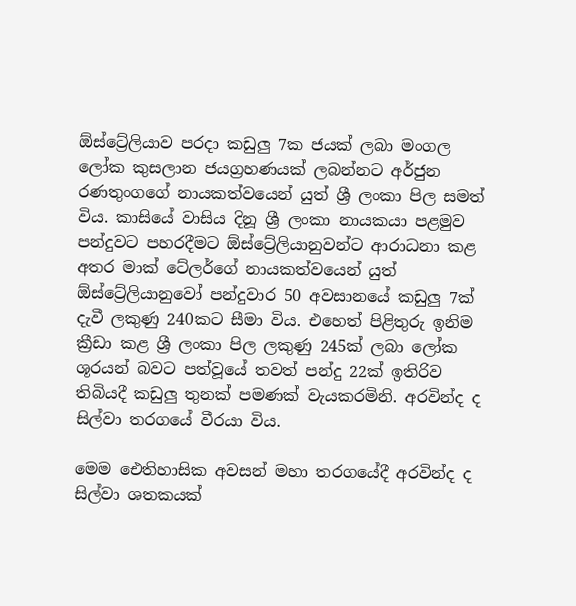ඕස්ට්‍රේලියාව පරදා කඩුලු 7ක ජයක් ලබා මංගල ලෝක කුසලාන ජයග්‍රහණයක් ලබන්නට අර්ජුන රණතුංගගේ නායකත්වයෙන් යුත් ශ්‍රී ලංකා පිල සමත් විය. කාසියේ වාසිය දිනූ ශ්‍රී ලංකා නායකයා පළමුව පන්දුවට පහරදීමට ඕස්ට්‍රේලියානුවන්ට ආරාධනා කළ අතර මාක් ටේලර්ගේ නායකත්වයෙන් යුත් ඕස්ට්‍රේලියානුවෝ පන්දුවාර 50 අවසානයේ කඩුලු 7ක් දැවී ලකුණු 240කට සීමා විය. එහෙත් පිළිතුරු ඉනිම ක්‍රීඩා කළ ශ්‍රී ලංකා පිල ලකුණු 245ක් ලබා ලෝක ශූරයන් බවට පත්වූයේ තවත් පන්දු 22ක් ඉතිරිව තිබියදී කඩුලු තුනක් පමණක් වැයකරමිනි. අරවින්ද ද සිල්වා තරගයේ වීරයා විය.

මෙම ඓතිහාසික අවසන් මහා තරගයේදී අරවින්ද ද සිල්වා ශතකයක්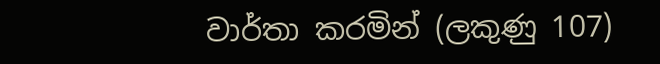වාර්තා කරමින් (ලකුණු 107)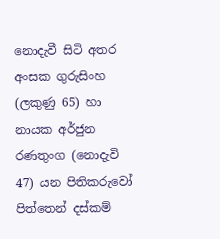නොදැවී සිටි අතර අංසක ගුරුසිංහ (ලකුණු 65) හා නායක අර්ජුන රණතුංග (නොදැවි 47) යන පිතිකරුවෝ පිත්තෙන් දස්කම්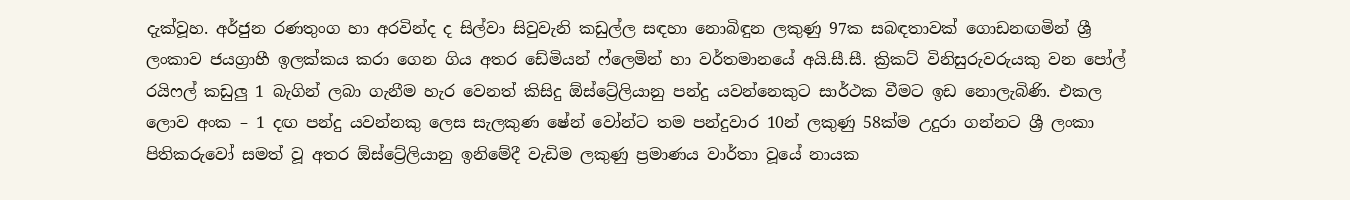දැක්වූහ. අර්ජුන රණතුංග හා අරවින්ද ද සිල්වා සිවුවැනි කඩුල්ල සඳහා නොබිඳුන ලකුණු 97ක සබඳතාවක් ගොඩනඟමින් ශ්‍රී ලංකාව ජයග්‍රාහී ඉලක්කය කරා ගෙන ගිය අතර ඩේමියන් ෆ්ලෙමින් හා වර්තමානයේ අයි.සී.සී. ක්‍රිකට් විනිසුරුවරුයකු වන පෝල් රයිෆල් කඩුලු 1 බැගින් ලබා ගැනීම හැර වෙනත් කිසිදු ඕස්ට්‍රේලියානු පන්දු යවන්නෙකුට සාර්ථක වීමට ඉඩ නොලැබිණි. එකල ලොව අංක – 1 දඟ පන්දු යවන්නකු ලෙස සැලකුණ ෂේන් වෝන්ට තම පන්දුවාර 10න් ලකුණු 58ක්ම උදුරා ගන්නට ශ්‍රී ලංකා පිතිකරුවෝ සමත් වූ අතර ඕස්ට්‍රේලියානු ඉනිමේදී වැඩිම ලකුණු ප්‍රමාණය වාර්තා වූයේ නායක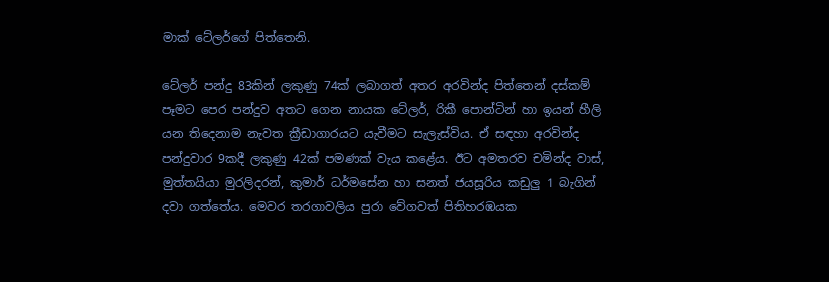මාක් ටේලර්ගේ පිත්තෙනි.

ටේලර් පන්දු 83කින් ලකුණු 74ක් ලබාගත් අතර අරවින්ද පිත්තෙන් දස්කම් පෑමට පෙර පන්දුව අතට ගෙන නායක ටේලර්, රිකී පොන්ටින් හා ඉයන් හීලි යන තිදෙනාම නැවත ක්‍රීඩාගාරයට යැවීමට සැලැස්විය. ඒ සඳහා අරවින්ද පන්දුවාර 9කදී ලකුණු 42ක් පමණක් වැය කළේය. ඊට අමතරව චමින්ද වාස්, මුත්තයියා මුරලිදරන්, කුමාර් ධර්මසේන හා සනත් ජයසූරිය කඩුලු 1 බැගින් දවා ගත්තේය. මෙවර තරගාවලිය පුරා වේගවත් පිතිහරඹයක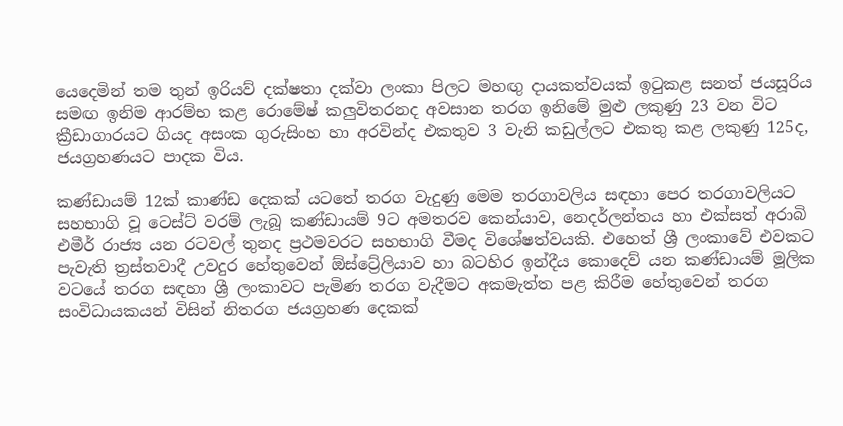යෙදෙමින් තම තුන් ඉරියව් දක්ෂතා දක්වා ලංකා පිලට මහඟු දායකත්වයක් ඉටුකළ සනත් ජයසූරිය සමඟ ඉනිම ආරම්භ කළ රොමේෂ් කලුවිතරනද අවසාන තරග ඉනිමේ මුළු ලකුණු 23 වන විට ක්‍රීඩාගාරයට ගියද අසංක ගුරුසිංහ හා අරවින්ද එකතුව 3 වැනි කඩුල්ලට එකතු කළ ලකුණු 125ද, ජයග්‍රහණයට පාදක විය.

කණ්ඩායම් 12ක් කාණ්ඩ දෙකක් යටතේ තරග වැදුණු මෙම තරගාවලිය සඳහා පෙර තරගාවලියට සහභාගි වූ ටෙස්ට් වරම් ලැබූ කණ්ඩායම් 9ට අමතරව කෙන්යාව, නෙදර්ලන්තය හා එක්සත් අරාබි එමීර් රාජ්‍ය යන රටවල් තුනද ප්‍රථමවරට සහභාගි වීමද විශේෂත්වයකි. එහෙත් ශ්‍රී ලංකාවේ එවකට පැවැති ත්‍රස්තවාදී උවදුර හේතුවෙන් ඕස්ට්‍රේලියාව හා බටහිර ඉන්දීය කොදෙව් යන කණ්ඩායම් මූලික වටයේ තරග සඳහා ශ්‍රී ලංකාවට පැමිණ තරග වැදීමට අකමැත්ත පළ කිරීම හේතුවෙන් තරග සංවිධායකයන් විසින් නිතරග ජයග්‍රහණ දෙකක්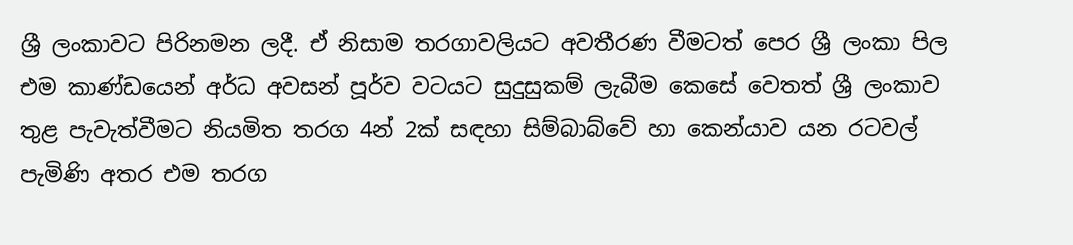ශ්‍රී ලංකාවට පිරිනමන ලදී. ඒ නිසාම තරගාවලියට අවතීරණ වීමටත් පෙර ශ්‍රී ලංකා පිල එම කාණ්ඩයෙන් අර්ධ අවසන් පූර්ව වටයට සුදුසුකම් ලැබීම කෙසේ වෙතත් ශ්‍රී ලංකාව තුළ පැවැත්වීමට නියමිත තරග 4න් 2ක් සඳහා සිම්බාබ්වේ හා කෙන්යාව යන රටවල් පැමිණි අතර එම තරග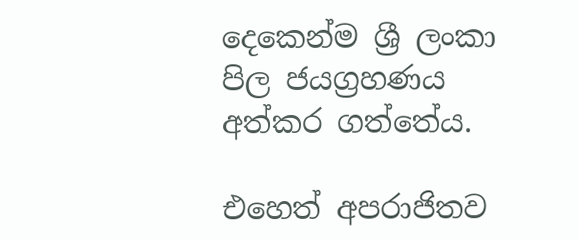දෙකෙන්ම ශ්‍රී ලංකා පිල ජයග්‍රහණය අත්කර ගත්තේය.

එහෙත් අපරාජිතව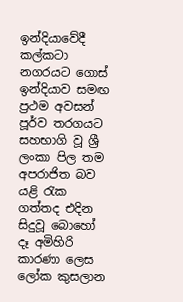ඉන්දියාවේදී කල්කටා නගරයට ගොස් ඉන්දියාව සමඟ ප්‍රථම අවසන් පූර්ව තරගයට සහභාගි වූ ශ්‍රී ලංකා පිල තම අපරාජිත බව යළි රැක ගත්තද එදින සිදුවූ බොහෝ දෑ අමිහිරි කාරණා ලෙස ලෝක කුසලාන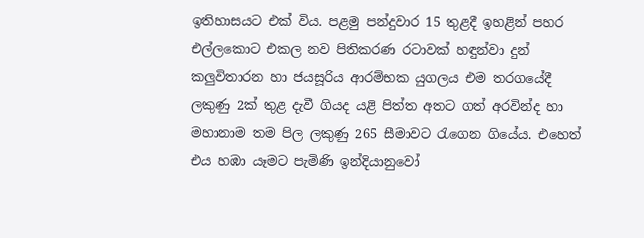ඉතිහාසයට එක් විය. පළමු පන්දුවාර 15 තුළදී ඉහළින් පහර එල්ලකොට එකල නව පිතිකරණ රටාවක් හඳුන්වා දුන් කලුවිතාරන හා ජයසූරිය ආරම්භක යුගලය එම තරගයේදී ලකුණු 2ක් තුළ දැවී ගියද යළි පිත්ත අතට ගත් අරවින්ද හා මහානාම තම පිල ලකුණු 265 සීමාවට රැගෙන ගියේය. එහෙත් එය හඹා යෑමට පැමිණි ඉන්දියානුවෝ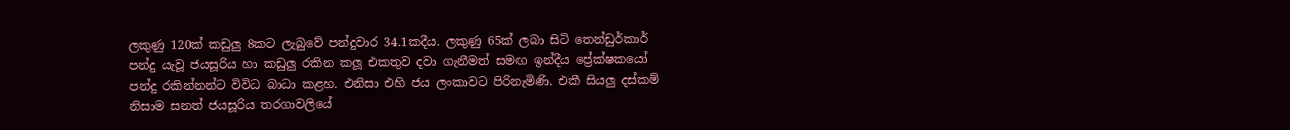ලකුණු 120ක් කඩුලු 8කට ලැබුවේ පන්දුවාර 34.1කදීය. ලකුණු 65ක් ලබා සිටි තෙන්ඩුර්කාර් පන්දු යැවූ ජයසූරිය හා කඩුලු රකින කලූ එකතුව දවා ගැනීමත් සමඟ ඉන්දීය ප්‍රේක්ෂකයෝ පන්දු රකින්නන්ට විවිධ බාධා කළහ. එනිසා එහි ජය ලංකාවට පිරිනැමිණි. එකී සියලු දස්කම් නිසාම සනත් ජයසූරිය තරගාවලියේ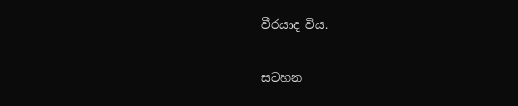වීරයාද විය.

සටහන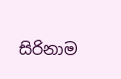සිරිනාම